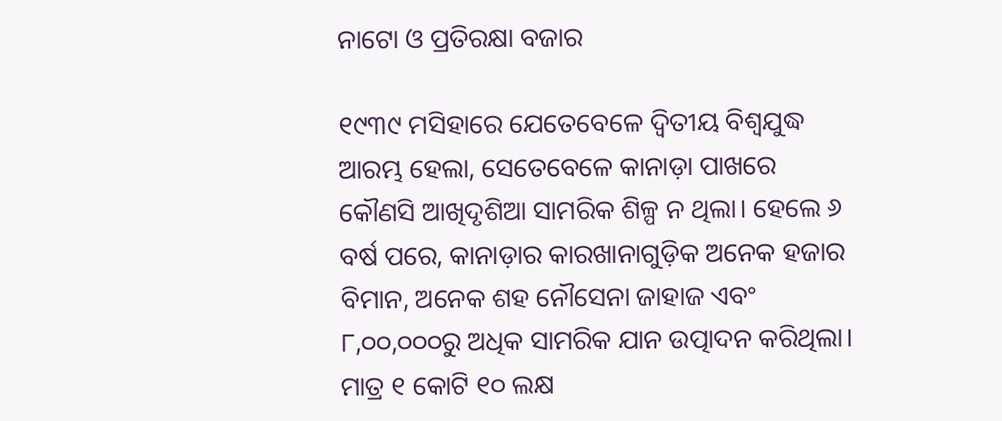ନାଟୋ ଓ ପ୍ରତିରକ୍ଷା ବଜାର

୧୯୩୯ ମସିହାରେ ଯେତେବେଳେ ଦ୍ୱିତୀୟ ବିଶ୍ୱଯୁଦ୍ଧ ଆରମ୍ଭ ହେଲା, ସେତେବେଳେ କାନାଡ଼ା ପାଖରେ କୌଣସି ଆଖିଦୃଶିଆ ସାମରିକ ଶିଳ୍ପ ନ ଥିଲା। ହେଲେ ୬ ବର୍ଷ ପରେ, କାନାଡ଼ାର କାରଖାନାଗୁଡ଼ିକ ଅନେକ ହଜାର ବିମାନ, ଅନେକ ଶହ ନୌସେନା ଜାହାଜ ଏବଂ ୮,୦୦,୦୦୦ରୁ ଅଧିକ ସାମରିକ ଯାନ ଉତ୍ପାଦନ କରିଥିଲା। ମାତ୍ର ୧ କୋଟି ୧୦ ଲକ୍ଷ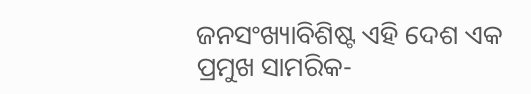ଜନସଂଖ୍ୟାବିଶିଷ୍ଟ ଏହି ଦେଶ ଏକ ପ୍ରମୁଖ ସାମରିକ-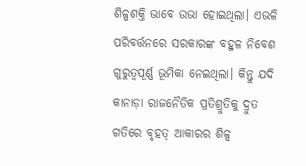ଶିଳ୍ପଶକ୍ତି ଭାବେ ଉଭା ହୋଇଥିଲା। ଏଭଳି ପରିବର୍ତ୍ତନରେ ସରକାରଙ୍କ ବହୁଳ ନିବେଶ ଗୁରୁତ୍ୱପୂର୍ଣ୍ଣ ଭୂମିକା ନେଇଥିଲା। କିନ୍ତୁ ଯଦି କାନାଡ଼ା ରାଜନୈତିକ ପ୍ରତିଶ୍ରୁତିକୁ ଦ୍ରୁତ ଗତିରେ ବୃହତ୍‌ ଆକାରର ଶିଳ୍ପ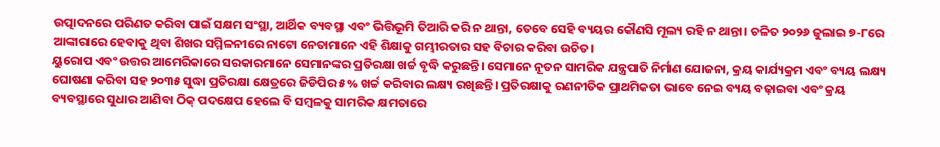ଉତ୍ପାଦନରେ ପରିଣତ କରିବା ପାଇଁ ସକ୍ଷମ ସଂସ୍ଥା, ଆର୍ଥିକ ବ୍ୟବସ୍ଥା ଏବଂ ଭିତ୍ତିଭୂମି ତିଆରି କରି ନ ଥାନ୍ତା, ତେବେ ସେହି ବ୍ୟୟର କୌଣସି ମୂଲ୍ୟ ରହି ନ ଥାନ୍ତା। ଚଳିତ ୨୦୨୬ ଜୁଲାଇ ୭-୮ରେ ଆଙ୍କାରାରେ ହେବାକୁ ଥିବା ଶିଖର ସମ୍ମିଳନୀରେ ନାଟୋ ନେତାମାନେ ଏହି ଶିକ୍ଷାକୁ ଗମ୍ଭୀରତାର ସହ ବିଚାର କରିବା ଉଚିତ।
ୟୁରୋପ ଏବଂ ଉତ୍ତର ଆମେରିକାରେ ସରକାରମାନେ ସେମାନଙ୍କର ପ୍ରତିରକ୍ଷା ଖର୍ଚ୍ଚ ବୃଦ୍ଧି କରୁଛନ୍ତି। ସେମାନେ ନୂତନ ସାମରିକ ଯନ୍ତ୍ରପାତି ନିର୍ମାଣ ଯୋଜନା, କ୍ରୟ କାର୍ଯ୍ୟକ୍ରମ ଏବଂ ବ୍ୟୟ ଲକ୍ଷ୍ୟ ଘୋଷଣା କରିବା ସହ ୨୦୩୫ ସୁଦ୍ଧା ପ୍ରତିରକ୍ଷା କ୍ଷେତ୍ରରେ ଜିଡିପିର ୫% ଖର୍ଚ୍ଚ କରିବାର ଲକ୍ଷ୍ୟ ରଖିଛନ୍ତି। ପ୍ରତିରକ୍ଷାକୁ ରଣନୀତିକ ପ୍ରାଥମିକତା ଭାବେ ନେଇ ବ୍ୟୟ ବଢ଼ାଇବା ଏବଂ କ୍ରୟ ବ୍ୟବସ୍ଥାରେ ସୁଧାର ଆଣିବା ଠିକ୍‌ ପଦକ୍ଷେପ ହେଲେ ବି ସମ୍ବଳକୁ ସାମରିକ କ୍ଷମତାରେ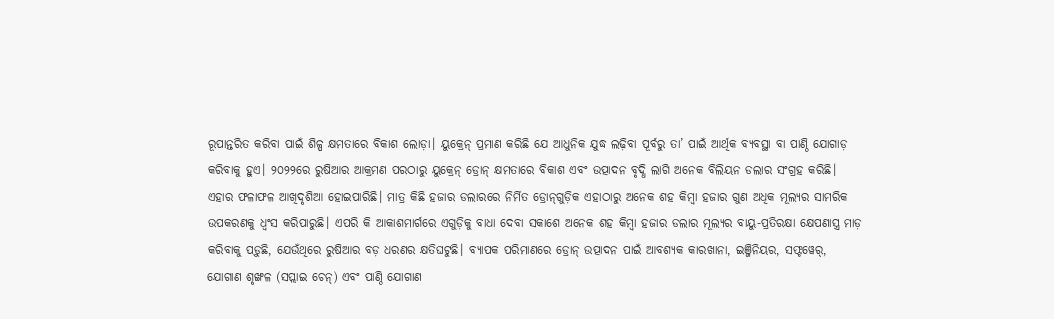ରୂପାନ୍ତରିତ କରିବା ପାଇଁ ଶିଳ୍ପ କ୍ଷମତାରେ ବିକାଶ ଲୋଡ଼ା। ୟୁକ୍ରେନ୍‌ ପ୍ରମାଣ କରିଛି ଯେ ଆଧୁନିକ ଯୁଦ୍ଧ ଲଢ଼ିବା ପୂର୍ବରୁ ତା’ ପାଇଁ ଆର୍ଥିକ ବ୍ୟବସ୍ଥା ବା ପାଣ୍ଠି ଯୋଗାଡ଼ କରିବାକୁ ହୁଏ। ୨୦୨୨ରେ ରୁଷିଆର ଆକ୍ରମଣ ପରଠାରୁ ୟୁକ୍ରେନ୍‌ ଡ୍ରୋନ୍‌ କ୍ଷମତାରେ ବିକାଶ ଏବଂ ଉତ୍ପାଦନ ବୃଦ୍ଧି ଲାଗି ଅନେକ ବିଲିୟନ ଡଲାର ସଂଗ୍ରହ କରିଛି। ଏହାର ଫଳାଫଳ ଆଖିଦୃଶିଆ ହୋଇପାରିଛି। ମାତ୍ର କିଛି ହଜାର ଡଲାରରେ ନିର୍ମିତ ଡ୍ରୋନ୍‌ଗୁଡ଼ିକ ଏହାଠାରୁ ଅନେକ ଶହ କିମ୍ବା ହଜାର ଗୁଣ ଅଧିକ ମୂଲ୍ୟର ସାମରିକ ଉପକରଣକୁ ଧ୍ୱଂସ କରିପାରୁଛି। ଏପରି କି ଆକାଶମାର୍ଗରେ ଏଗୁଡ଼ିକୁ ବାଧା ଦେବା ସକାଶେ ଅନେକ ଶହ କିମ୍ବା ହଜାର ଡଲାର ମୂଲ୍ୟର ବାୟୁ-ପ୍ରତିରକ୍ଷା କ୍ଷେପଣାସ୍ତ୍ର ମାଡ଼ କରିବାକୁ ପଡ଼ୁଛି, ଯେଉଁଥିରେ ରୁଷିଆର ବଡ଼ ଧରଣର କ୍ଷତିଘଟୁଛି। ବ୍ୟାପକ ପରିମାଣରେ ଡ୍ରୋନ୍‌ ଉତ୍ପାଦନ ପାଇଁ ଆବଶ୍ୟକ କାରଖାନା, ଇଞ୍ଜିନିୟର, ସଫ୍ଟୱେର୍‌, ଯୋଗାଣ ଶୃଙ୍ଖଳ (ସପ୍ଲାଇ ଚେନ୍‌) ଏବଂ ପାଣ୍ଠି ଯୋଗାଣ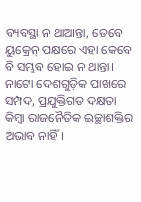ବ୍ୟବସ୍ଥା ନ ଥାଆନ୍ତା, ତେବେ ୟୁକ୍ରେନ୍‌ ପକ୍ଷରେ ଏହା କେବେ ବି ସମ୍ଭବ ହୋଇ ନ ଥାନ୍ତା।
ନାଟୋ ଦେଶଗୁଡ଼ିକ ପାଖରେ ସମ୍ପଦ, ପ୍ରଯୁକ୍ତିଗତ ଦକ୍ଷତା କିମ୍ବା ରାଜନୈତିକ ଇଚ୍ଛାଶକ୍ତିର ଅଭାବ ନାହିଁ।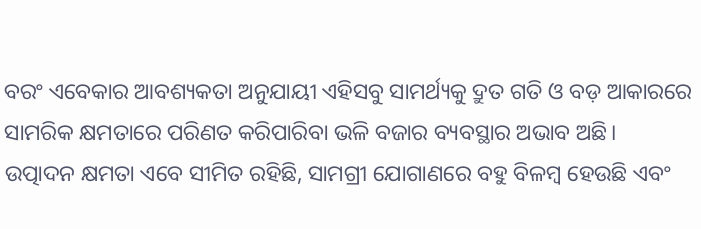ବରଂ ଏବେକାର ଆବଶ୍ୟକତା ଅନୁଯାୟୀ ଏହିସବୁ ସାମର୍ଥ୍ୟକୁ ଦ୍ରୁତ ଗତି ଓ ବଡ଼ ଆକାରରେ ସାମରିକ କ୍ଷମତାରେ ପରିଣତ କରିପାରିବା ଭଳି ବଜାର ବ୍ୟବସ୍ଥାର ଅଭାବ ଅଛି। ଉତ୍ପାଦନ କ୍ଷମତା ଏବେ ସୀମିତ ରହିଛି, ସାମଗ୍ରୀ ଯୋଗାଣରେ ବହୁ ବିଳମ୍ବ ହେଉଛି ଏବଂ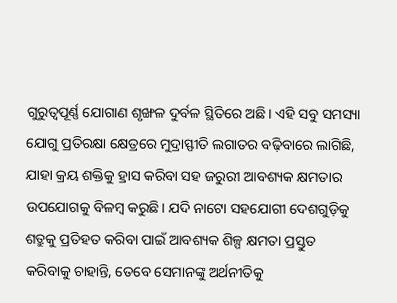ଗୁରୁତ୍ୱପୂର୍ଣ୍ଣ ଯୋଗାଣ ଶୃଙ୍ଖଳ ଦୁର୍ବଳ ସ୍ଥିତିରେ ଅଛି। ଏହି ସବୁ ସମସ୍ୟା ଯୋଗୁ ପ୍ରତିରକ୍ଷା କ୍ଷେତ୍ରରେ ମୁଦ୍ରାସ୍ଫୀତି ଲଗାତର ବଢ଼ିବାରେ ଲାଗିଛି, ଯାହା କ୍ରୟ ଶକ୍ତିକୁ ହ୍ରାସ କରିବା ସହ ଜରୁରୀ ଆବଶ୍ୟକ କ୍ଷମତାର ଉପଯୋଗକୁ ବିଳମ୍ବ କରୁଛି। ଯଦି ନାଟୋ ସହଯୋଗୀ ଦେଶଗୁଡ଼ିକୁ ଶତ୍ରୁକୁ ପ୍ରତିହତ କରିବା ପାଇଁ ଆବଶ୍ୟକ ଶିଳ୍ପ କ୍ଷମତା ପ୍ରସ୍ତୁତ କରିବାକୁ ଚାହାନ୍ତି, ତେବେ ସେମାନଙ୍କୁ ଅର୍ଥନୀତିକୁ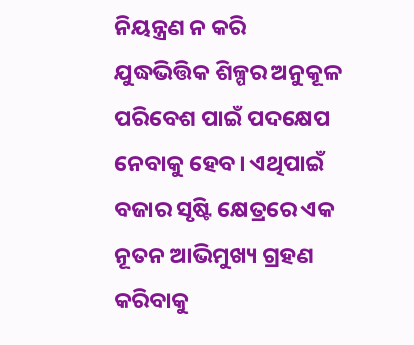ନିୟନ୍ତ୍ରଣ ନ କରି ଯୁଦ୍ଧଭିତ୍ତିକ ଶିଳ୍ପର ଅନୁକୂଳ ପରିବେଶ ପାଇଁ ପଦକ୍ଷେପ ନେବାକୁ ହେବ। ଏଥିପାଇଁ ବଜାର ସୃଷ୍ଟି କ୍ଷେତ୍ରରେ ଏକ ନୂତନ ଆଭିମୁଖ୍ୟ ଗ୍ରହଣ କରିବାକୁ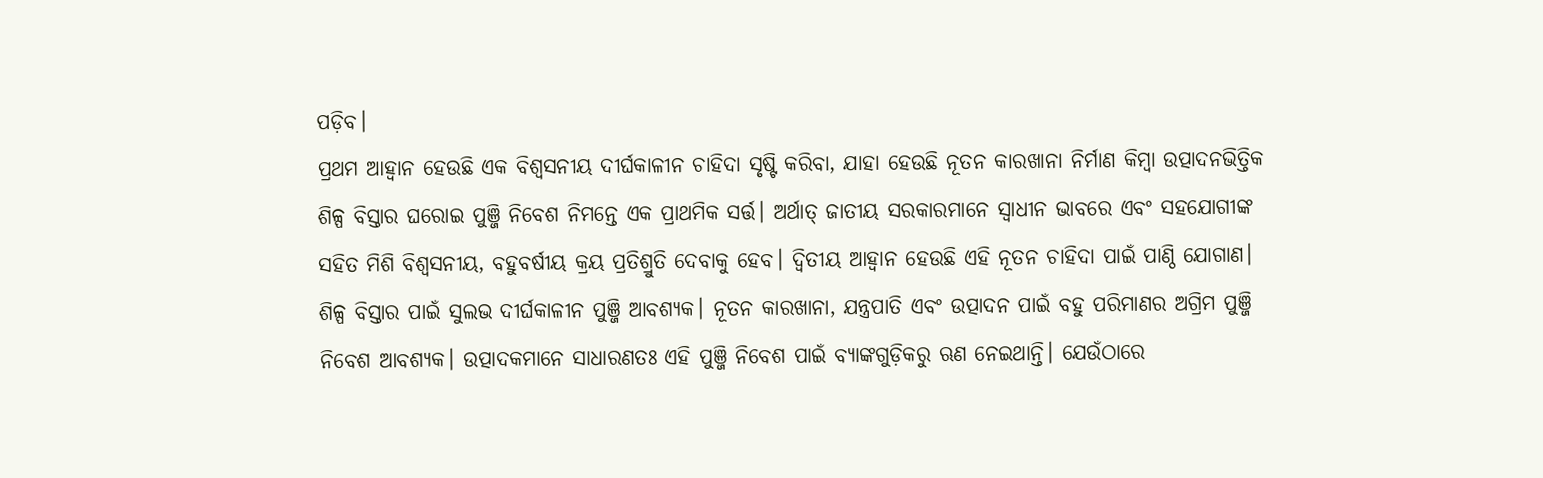ପଡ଼ିବ।
ପ୍ରଥମ ଆହ୍ବାନ ହେଉଛି ଏକ ବିଶ୍ୱସନୀୟ ଦୀର୍ଘକାଳୀନ ଚାହିଦା ସୃଷ୍ଟି କରିବା, ଯାହା ହେଉଛି ନୂତନ କାରଖାନା ନିର୍ମାଣ କିମ୍ବା ଉତ୍ପାଦନଭିତ୍ତିକ ଶିଳ୍ପ ବିସ୍ତାର ଘରୋଇ ପୁଞ୍ଜି ନିବେଶ ନିମନ୍ତେ ଏକ ପ୍ରାଥମିକ ସର୍ତ୍ତ। ଅର୍ଥାତ୍‌ ଜାତୀୟ ସରକାରମାନେ ସ୍ବାଧୀନ ଭାବରେ ଏବଂ ସହଯୋଗୀଙ୍କ ସହିତ ମିଶି ବିଶ୍ୱସନୀୟ, ବହୁବର୍ଷୀୟ କ୍ରୟ ପ୍ରତିଶ୍ରୁତି ଦେବାକୁ ହେବ। ଦ୍ୱିତୀୟ ଆହ୍ବାନ ହେଉଛି ଏହି ନୂତନ ଚାହିଦା ପାଇଁ ପାଣ୍ଠି ଯୋଗାଣ। ଶିଳ୍ପ ବିସ୍ତାର ପାଇଁ ସୁଲଭ ଦୀର୍ଘକାଳୀନ ପୁଞ୍ଜି ଆବଶ୍ୟକ। ନୂତନ କାରଖାନା, ଯନ୍ତ୍ରପାତି ଏବଂ ଉତ୍ପାଦନ ପାଇଁ ବହୁ ପରିମାଣର ଅଗ୍ରିମ ପୁଞ୍ଜି ନିବେଶ ଆବଶ୍ୟକ। ଉତ୍ପାଦକମାନେ ସାଧାରଣତଃ ଏହି ପୁଞ୍ଜି ନିବେଶ ପାଇଁ ବ୍ୟାଙ୍କଗୁଡ଼ିକରୁ ଋଣ ନେଇଥାନ୍ତି। ଯେଉଁଠାରେ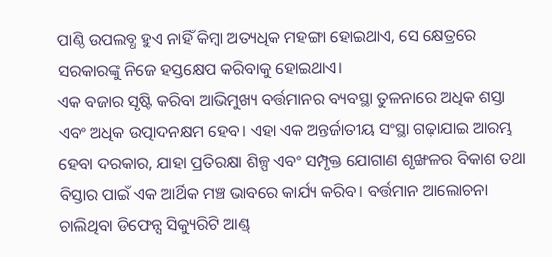ପାଣ୍ଠି ଉପଲବ୍ଧ ହୁଏ ନାହିଁ କିମ୍ବା ଅତ୍ୟଧିକ ମହଙ୍ଗା ହୋଇଥାଏ, ସେ କ୍ଷେତ୍ରରେ ସରକାରଙ୍କୁ ନିଜେ ହସ୍ତକ୍ଷେପ କରିବାକୁ ହୋଇଥାଏ।
ଏକ ବଜାର ସୃଷ୍ଟି କରିବା ଆଭିମୁଖ୍ୟ ବର୍ତ୍ତମାନର ବ୍ୟବସ୍ଥା ତୁଳନାରେ ଅଧିକ ଶସ୍ତା ଏବଂ ଅଧିକ ଉତ୍ପାଦନକ୍ଷମ ହେବ। ଏହା ଏକ ଅନ୍ତର୍ଜାତୀୟ ସଂସ୍ଥା ଗଢ଼ାଯାଇ ଆରମ୍ଭ ହେବା ଦରକାର, ଯାହା ପ୍ରତିରକ୍ଷା ଶିଳ୍ପ ଏବଂ ସମ୍ପୃକ୍ତ ଯୋଗାଣ ଶୃଙ୍ଖଳର ବିକାଶ ତଥା ବିସ୍ତାର ପାଇଁ ଏକ ଆର୍ଥିକ ମଞ୍ଚ ଭାବରେ କାର୍ଯ୍ୟ କରିବ। ବର୍ତ୍ତମାନ ଆଲୋଚନା ଚାଲିଥିବା ଡିଫେନ୍ସ ସିକ୍ୟୁରିଟି ଆଣ୍ଡ୍‌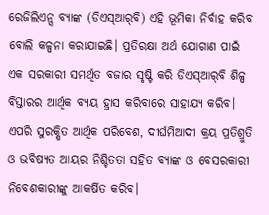ରେଜିଲିଏନ୍ସ ବ୍ୟାଙ୍କ (ଡିଏସ୍‌ଆର୍‌ବି) ଏହି ଭୂମିକା ନିର୍ବାହ କରିବ ବୋଲି କଳ୍ପନା କରାଯାଇଛି। ପ୍ରତିରକ୍ଷା ଅର୍ଥ ଯୋଗାଣ ପାଇଁ ଏକ ସରକାରୀ ସମର୍ଥିତ ବଜାର ସୃଷ୍ଟି କରି ଡିଏସ୍‌ଆର୍‌ବି ଶିଳ୍ପ ବିସ୍ତାରର ଆର୍ଥିକ ବ୍ୟୟ ହ୍ରାସ କରିବାରେ ସାହାଯ୍ୟ କରିବ। ଏପରି ସୁରକ୍ଷିତ ଆର୍ଥିକ ପରିବେଶ, ଦୀର୍ଘମିଆଦୀ କ୍ରୟ ପ୍ରତିଶ୍ରୁତି ଓ ଭବିଷ୍ୟତ ଆୟର ନିଶ୍ଚିତତା ସହିତ ବ୍ୟାଙ୍କ ଓ ବେସରକାରୀ ନିବେଶକାରୀଙ୍କୁ ଆକର୍ଷିତ କରିବ।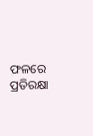ଫଳରେ ପ୍ରତିରକ୍ଷା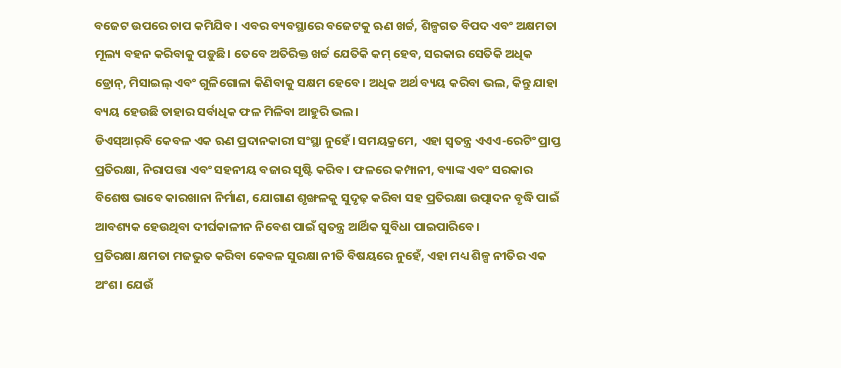ବଜେଟ ଉପରେ ଚାପ କମିଯିବ। ଏବର ବ୍ୟବସ୍ଥାରେ ବଜେଟକୁ ଋଣ ଖର୍ଚ୍ଚ, ଶିଳ୍ପଗତ ବିପଦ ଏବଂ ଅକ୍ଷମତା ମୂଲ୍ୟ ବହନ କରିବାକୁ ପଡ଼ୁଛି। ତେବେ ଅତିରିକ୍ତ ଖର୍ଚ୍ଚ ଯେତିକି କମ୍‌ ହେବ, ସରକାର ସେତିକି ଅଧିକ ଡ୍ରୋନ୍‌, ମିସାଇଲ୍‌ ଏବଂ ଗୁଳିଗୋଳା କିଣିବାକୁ ସକ୍ଷମ ହେବେ। ଅଧିକ ଅର୍ଥ ବ୍ୟୟ କରିବା ଭଲ, କିନ୍ତୁ ଯାହା ବ୍ୟୟ ହେଉଛି ତାହାର ସର୍ବାଧିକ ଫଳ ମିଳିବା ଆହୁରି ଭଲ।
ଡିଏସ୍‌ଆର୍‌ବି କେବଳ ଏକ ଋଣ ପ୍ରଦାନକାରୀ ସଂସ୍ଥା ନୁହେଁ। ସମୟକ୍ରମେ, ଏହା ସ୍ବତନ୍ତ୍ର ଏଏଏ-ରେଟିଂ ପ୍ରାପ୍ତ ପ୍ରତିରକ୍ଷା, ନିରାପତ୍ତା ଏବଂ ସହନୀୟ ବଜାର ସୃଷ୍ଟି କରିବ। ଫଳରେ କମ୍ପାନୀ, ବ୍ୟାଙ୍କ ଏବଂ ସରକାର ବିଶେଷ ଭାବେ କାରଖାନା ନିର୍ମାଣ, ଯୋଗାଣ ଶୃଙ୍ଖଳକୁ ସୁଦୃଢ଼ କରିବା ସହ ପ୍ରତିରକ୍ଷା ଉତ୍ପାଦନ ବୃଦ୍ଧି ପାଇଁ ଆବଶ୍ୟକ ହେଉଥିବା ଦୀର୍ଘକାଳୀନ ନିବେଶ ପାଇଁ ସ୍ବତନ୍ତ୍ର ଆର୍ଥିକ ସୁବିଧା ପାଇପାରିବେ।
ପ୍ରତିରକ୍ଷା କ୍ଷମତା ମଜଭୁତ କରିବା କେବଳ ସୁରକ୍ଷା ନୀତି ବିଷୟରେ ନୁହେଁ, ଏହା ମଧ୍ୟ ଶିଳ୍ପ ନୀତିର ଏକ ଅଂଶ। ଯେଉଁ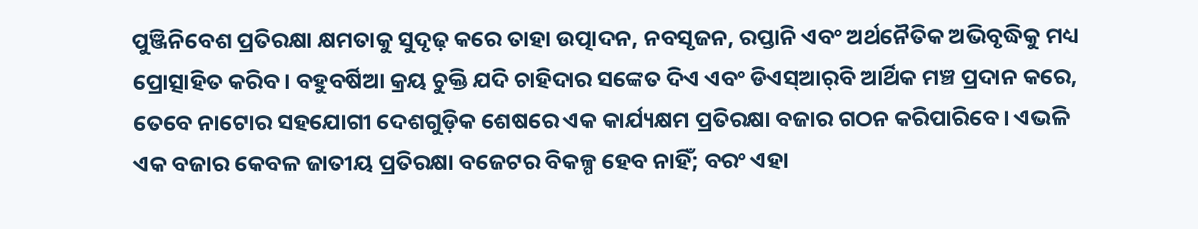ପୁଞ୍ଜିନିବେଶ ପ୍ରତିରକ୍ଷା କ୍ଷମତାକୁ ସୁଦୃଢ଼ କରେ ତାହା ଉତ୍ପାଦନ, ନବସୃଜନ, ରପ୍ତାନି ଏବଂ ଅର୍ଥନୈତିକ ଅଭିବୃଦ୍ଧିକୁ ମଧ୍ୟ ପ୍ରୋତ୍ସାହିତ କରିବ। ବହୁବର୍ଷିଆ କ୍ରୟ ଚୁକ୍ତି ଯଦି ଚାହିଦାର ସଙ୍କେତ ଦିଏ ଏବଂ ଡିଏସ୍‌ଆର୍‌ବି ଆର୍ଥିକ ମଞ୍ଚ ପ୍ରଦାନ କରେ, ତେବେ ନାଟୋର ସହଯୋଗୀ ଦେଶଗୁଡ଼ିକ ଶେଷରେ ଏକ କାର୍ଯ୍ୟକ୍ଷମ ପ୍ରତିରକ୍ଷା ବଜାର ଗଠନ କରିପାରିବେ। ଏଭଳି ଏକ ବଜାର କେବଳ ଜାତୀୟ ପ୍ରତିରକ୍ଷା ବଜେଟର ବିକଳ୍ପ ହେବ ନାହିଁ; ବରଂ ଏହା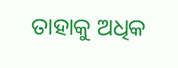ତାହାକୁ ଅଧିକ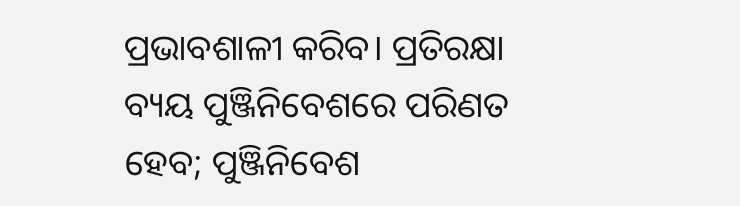ପ୍ରଭାବଶାଳୀ କରିବ। ପ୍ରତିରକ୍ଷା ବ୍ୟୟ ପୁଞ୍ଜିନିବେଶରେ ପରିଣତ ହେବ; ପୁଞ୍ଜିନିବେଶ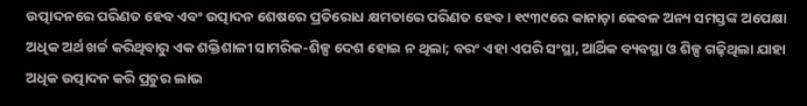ଉତ୍ପାଦନରେ ପରିଣତ ହେବ ଏବଂ ଉତ୍ପାଦନ ଶେଷରେ ପ୍ରତିରୋଧ କ୍ଷମତାରେ ପରିଣତ ହେବ। ୧୯୩୯ରେ କାନାଡ଼ା କେବଳ ଅନ୍ୟ ସମସ୍ତଙ୍କ ଅପେକ୍ଷା ଅଧିକ ଅର୍ଥ ଖର୍ଚ୍ଚ କରିଥିବାରୁ ଏକ ଶକ୍ତିଶାଳୀ ସାମରିକ-ଶିଳ୍ପ ଦେଶ ହୋଇ ନ ଥିଲା; ବରଂ ଏହା ଏପରି ସଂସ୍ଥା, ଆର୍ଥିକ ବ୍ୟବସ୍ଥା ଓ ଶିଳ୍ପ ଗଢ଼ିଥିଲା ଯାହା ଅଧିକ ଉତ୍ପାଦନ କରି ପ୍ରଚୁର ଲାଭ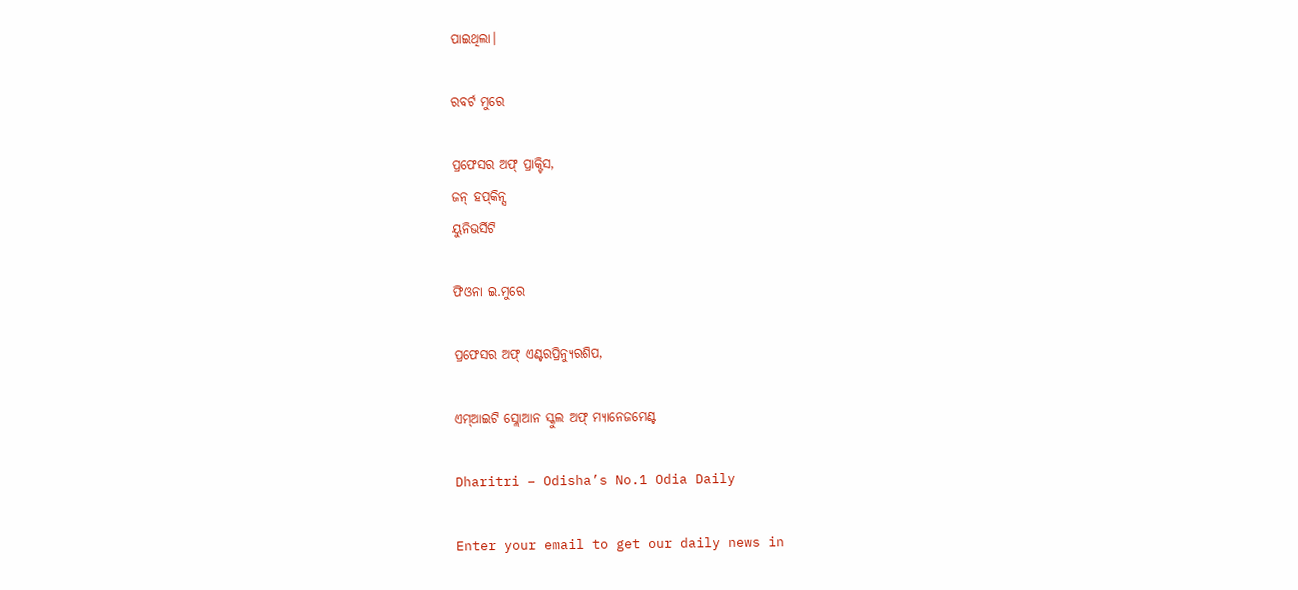ପାଇଥିଲା।

ରବର୍ଟ ମୁରେ

ପ୍ରଫେସର ଅଫ୍‌ ପ୍ରାକ୍ଟିସ,
ଜନ୍‌ ହପ୍‌କିନ୍ସ
ୟୁନିଭର୍ସିଟି

ଫିଓନା ଇ.ମୁରେ

ପ୍ରଫେସର ଅଫ୍‌ ଏଣ୍ଟରପ୍ରିନ୍ୟୁରଶିପ,

ଏମ୍‌ଆଇଟି ସ୍ଲୋଆନ ସ୍କୁଲ ଅଫ୍‌ ମ୍ୟାନେଜମେଣ୍ଟ

Dharitri – Odisha’s No.1 Odia Daily

Enter your email to get our daily news in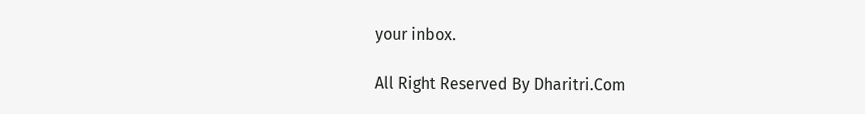your inbox.

All Right Reserved By Dharitri.Com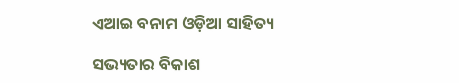ଏଆଇ ବନାମ ଓଡ଼ିଆ ସାହିତ୍ୟ

ସଭ୍ୟତାର ବିକାଶ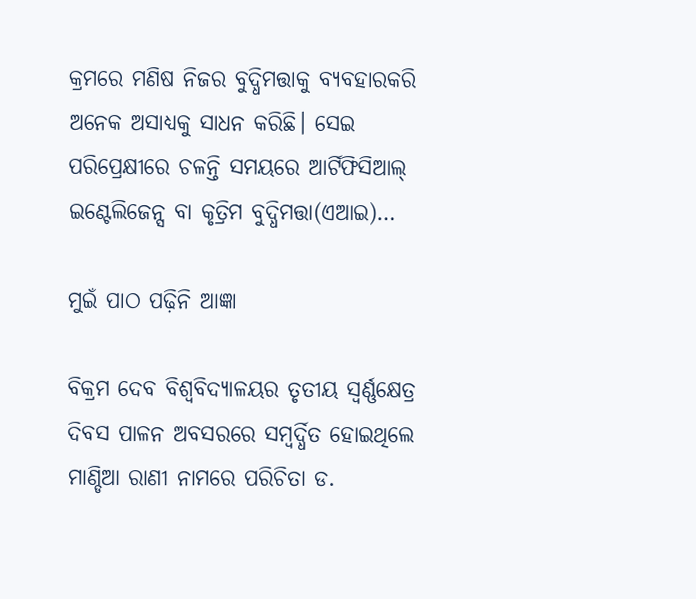କ୍ରମରେ ମଣିଷ ନିଜର ବୁଦ୍ଧିମତ୍ତାକୁ ବ୍ୟବହାରକରି ଅନେକ ଅସାଧ୍ୟକୁ ସାଧନ କରିଛି। ସେଇ ପରିପ୍ରେକ୍ଷୀରେ ଚଳନ୍ତି ସମୟରେ ଆର୍ଟିଫିସିଆଲ୍‌ ଇଣ୍ଟେଲିଜେନ୍ସ ବା କୃତ୍ରିମ ବୁଦ୍ଧିମତ୍ତା(ଏଆଇ)…

ମୁଇଁ ପାଠ ପଢ଼ିନି ଆଜ୍ଞା

ବିକ୍ରମ ଦେବ ବିଶ୍ବବିଦ୍ୟାଳୟର ତୃତୀୟ ସ୍ବର୍ଣ୍ଣକ୍ଷେତ୍ର ଦିବସ ପାଳନ ଅବସରରେ ସମ୍ବର୍ଦ୍ଧିତ ହୋଇଥିଲେ ମାଣ୍ଡିଆ ରାଣୀ ନାମରେ ପରିଚିତା ଡ.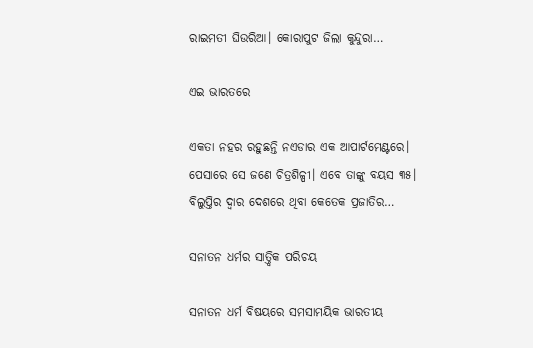ରାଇମତୀ ଘିଉରିଆ। କୋରାପୁଟ ଜିଲା କୁନ୍ଦୁରା…

ଏଇ ଭାରତରେ

ଏକତା ନହର ରହୁଛନ୍ତି ନଏଡାର ଏକ ଆପାର୍ଟମେଣ୍ଟରେ। ପେସାରେ ସେ ଜଣେ ଚିତ୍ରଶିଳ୍ପୀ। ଏବେ ତାଙ୍କୁ ବୟସ ୩୫। ବିଲୁପ୍ତିର ଦ୍ୱାର ଦେଶରେ ଥିବା କେତେକ ପ୍ରଜାତିର…

ସନାତନ ଧର୍ମର ସାତ୍ତ୍ୱିକ ପରିଚୟ

ସନାତନ ଧର୍ମ ବିଷୟରେ ସମସାମୟିକ ଭାରତୀୟ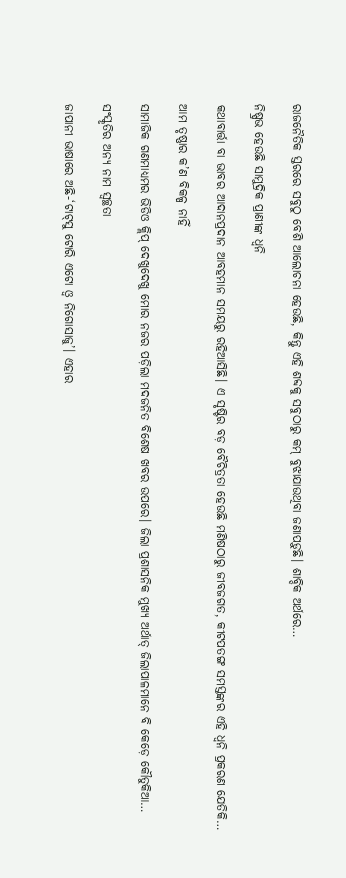ରାଜନୈତିକ ସ୍ତରରେ ସବୁଠୁ ବେଶି ଆଲୋଚନା ହେଉଛି, କିନ୍ତୁ ଏହି ଶବ୍ଦକୁ ସବୁଠାରୁ କମ୍‌ ବୁଝାଯାଉଥିବା ଜଣାପଡ଼ୁଛି। ଶାବ୍ଦିକ ଅର୍ଥରେ…

ନିଷ୍ପ୍ରଭ ହେଉଛି ସାମୁଦ୍ରିକ ପ୍ରାଣୀଙ୍କ ଧ୍ୱନି

କଥାବାର୍ତ୍ତା ବା ଭାବର ଆଦାନପ୍ରଦାନ ଆବହମାନ ସମୟରୁ ରହିଆସିଛି। ଏ ସୃଷ୍ଟିର ବଡ଼ ବୈଚିତ୍ରତା ହେଉଛି ମଣିଷଠାରୁ ଜୀବଜଗତ, କୀଟପତଙ୍ଗ ସମସ୍ତଙ୍କର ଏହି ଧ୍ୱନି ପ୍ରକରଣ ଯେତିକି…

ଆମ ତୃଷ୍ଣାର କ’ଣ ବିକଳ୍ପ ନାହିଁ

ସାମାଜିକ ଗଣମାଧ୍ୟମର ଭିଡିଓ କ୍ଲିପ୍‌ ଦେଖୁଦେଖୁ ମୋର ନଜର ପଡ଼ିଲା ମଦଜନିତ ବିଶେଷ ଖବର ଉପରେ। ଜିଲା ପ୍ରଶାସନିକ ମୁଖ୍ୟ ଅର୍ଥାତ୍‌ ଜିଲାପାଳମାନେ ବି କେଡ଼େ କୌତୁକିଆ…

ସଂସ୍କୃତିର ଅନ୍ୟ ନାମ ସ୍ବଚ୍ଛତା

ଜାପାନୀ ଭାଷାରେ ଅଛି-‘ଟାଟ୍‌ସୁ ଟୋରି ଏଟୋ ଓ୍ବ ନିଗୋସାଜୁ’। ଏହାର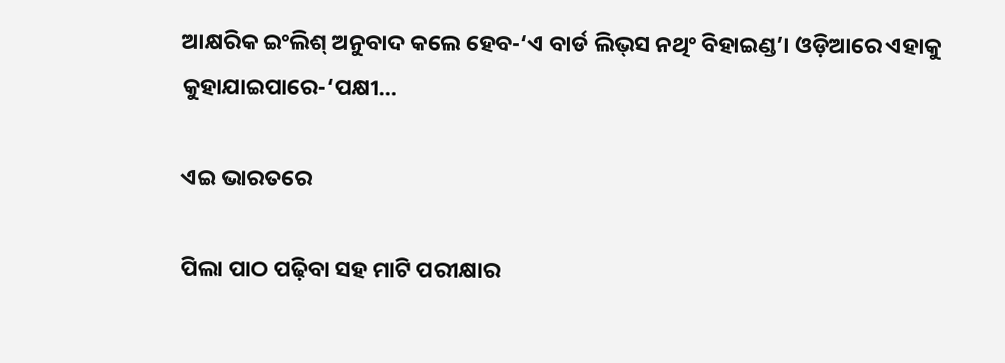ଆକ୍ଷରିକ ଇଂଲିଶ୍‌ ଅନୁବାଦ କଲେ ହେବ-‘ଏ ବାର୍ଡ ଲିଭ୍‌ସ ନଥିଂ ବିହାଇଣ୍ଡ’। ଓଡ଼ିଆରେ ଏହାକୁ କୁହାଯାଇପାରେ-‘ପକ୍ଷୀ…

ଏଇ ଭାରତରେ

ପିଲା ପାଠ ପଢ଼ିବା ସହ ମାଟି ପରୀକ୍ଷାର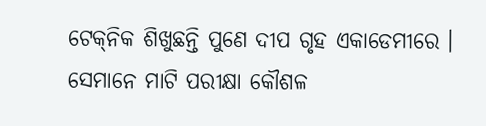ଟେକ୍‌ନିକ ଶିଖୁଛନ୍ତି ପୁଣେ ଦୀପ ଗୃହ ଏକାଡେମୀରେ । ସେମାନେ ମାଟି ପରୀକ୍ଷା କୌଶଳ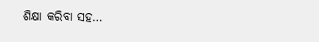ଶିକ୍ଷା କରିବା ସହ…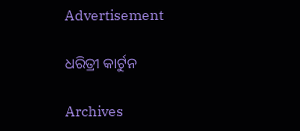Advertisement

ଧରିତ୍ରୀ କାର୍ଟୁନ

Archives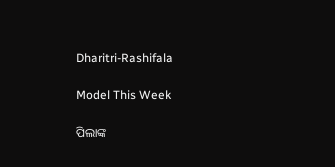Dharitri-Rashifala

Model This Week

ପିଲାଙ୍କ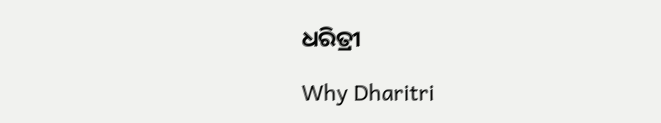ଧରିତ୍ରୀ

Why Dharitri